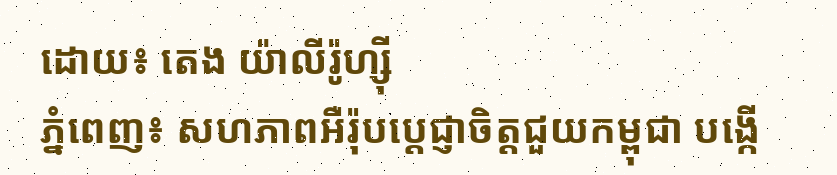ដោយ៖ តេង យ៉ាលីរ៉ូហ្ស៊ី
ភ្នំពេញ៖ សហភាពអឺរ៉ុបប្តេជ្ញាចិត្តជួយកម្ពុជា បង្កើ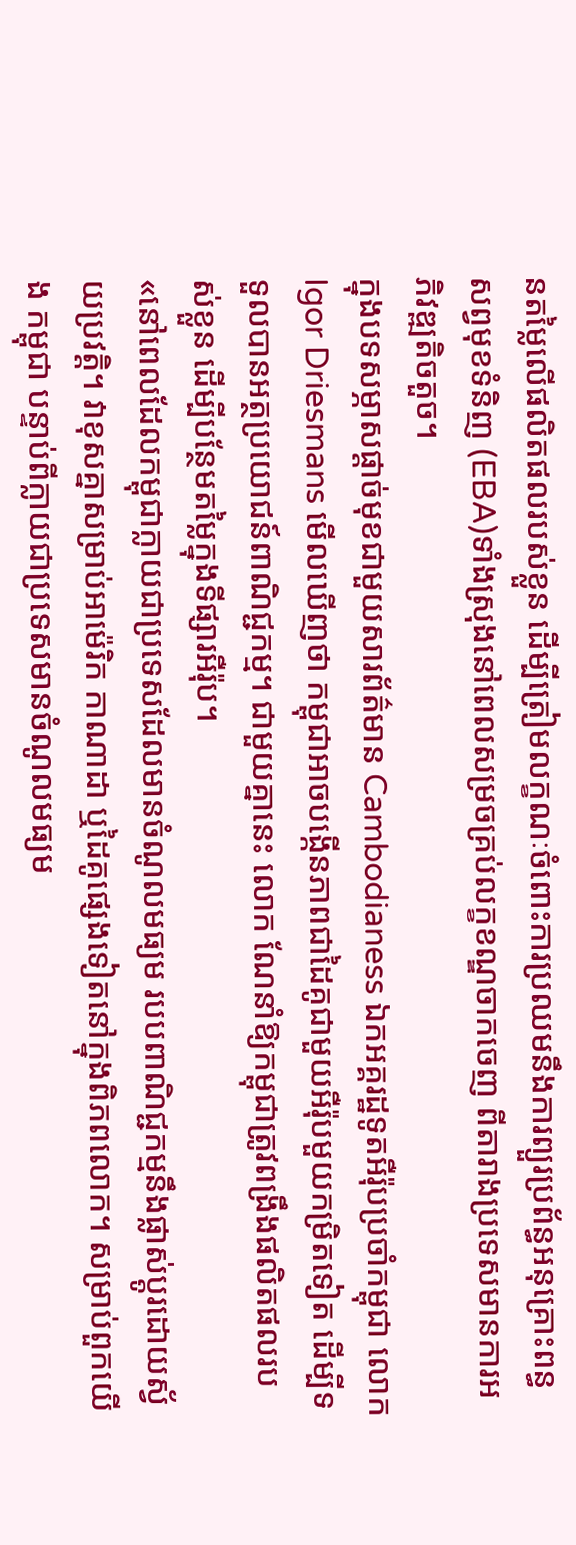នតម្លៃលើផលិតផលរបស់ខ្លួន ដើម្បីត្រៀមលក្ខណៈចំពោះការប្រឈមនឹងការព្យួរប្រព័ន្ធអនុគ្រោះពន្ធសព្វមុខទំនិញ (EBA)ទាំងស្រុងនៅពេលសម្រចគ្រប់លក្ខខណ្ឌចាកចេញ ពីតារាងប្រទេសមានការអភិវឌ្ឍតិចតួច។
ក្នុងបទសម្ភាសផ្តាច់មុខជាមួយសារព័ត៌មាន Cambodianess ឯកអគ្គរដ្ឋទូតអឺរ៉ុបប្រចាំកម្ពុជា លោក Igor Driesmans មើលឃើញថា កម្ពុជាអាចបង្កើនភាពជាដៃគូជាមួយអឺរ៉ុបមួយកម្រិតទៀត ដើម្បីទទួលបានអត្ថប្រយោជន៍ពាណិជ្ជកម្ម។ ជាមួយគ្នានេះ លោក ណែនាំឱ្យកម្ពុជាត្រូវពង្រឹងផលិតផលរបស់ខ្លួន ដើម្បីបន្ថែមតម្លៃក្នុងទីផ្សារអឺរ៉ុប។
«នៅពេលដែលកម្ពុជាក្លាយជាប្រទេសដែលមានចំណូលមធ្យម របបពាណិជ្ជកម្មនឹងផ្លាស់ប្តូរដោយស្វ័យប្រវត្តិ។ វាខុសគ្នាសម្រាប់អាម៉េរិក កាណាដា ឬដៃគូផ្សេងទៀតនៅក្នុងពិភពលោក។ សម្រាប់ពួកយើង កម្ពុជា បន្ទាប់ពីក្លាយជាប្រទេសមានចំណូលមធ្យម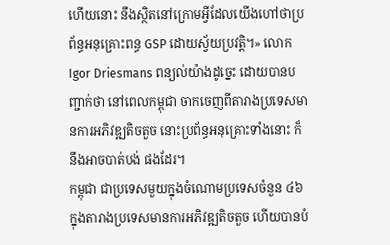ហើយនោះ នឹងស្ថិតនៅក្រោមអ្វីដែលយើងហៅថាប្រព័ន្ធអនុគ្រោះពន្ធ GSP ដោយស្វ័យប្រវត្តិ។» លោក Igor Driesmans ពន្យល់យ៉ាងដូច្នេះ ដោយបានបញ្ជាក់ថា នៅពេលកម្ពុជា ចាកចេញពីតារាងប្រទេសមានការអភិវឌ្ឍតិចតួច នោះប្រព័ន្ធអនុគ្រោះទាំងនោះ ក៏នឹងអាចបាត់បង់ ផងដែរ។
កម្ពុជា ជាប្រទេសមួយក្នុងចំណោមប្រទេសចំនួន ៤៦ ក្នុងតារាងប្រទេសមានការអភិវឌ្ឍតិចតួច ហើយបានបំ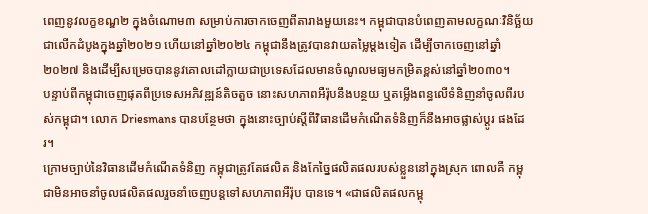ពេញនូវលក្ខខណ្ឌ២ ក្នុងចំណោម៣ សម្រាប់ការចាកចេញពីតារាងមួយនេះ។ កម្ពុជាបានបំពេញតាមលក្ខណៈវិនិច្ឆ័យជាលើកដំបូងក្នុងឆ្នាំ២០២១ ហើយនៅឆ្នាំ២០២៤ កម្ពុជានឹងត្រូវបានវាយតម្លៃម្ដងទៀត ដើម្បីចាកចេញនៅឆ្នាំ២០២៧ និងដើម្បីសម្រេចបាននូវគោលដៅក្លាយជាប្រទេសដែលមានចំណូលមធ្យមកម្រិតខ្ពស់នៅឆ្នាំ២០៣០។
បន្ទាប់ពីកម្ពុជាចេញផុតពីប្រទេសអភិវឌ្ឍន៍តិចតួច នោះសហភាពអឺរ៉ុបនឹងបន្ថយ ឬតម្លើងពន្ធលើទំនិញនាំចូលពីរបស់កម្ពុជា។ លោក Driesmans បានបន្ថែមថា ក្នុងនោះច្បាប់ស្តីពីវិធានដើមកំណើតទំនិញក៏នឹងអាចផ្លាស់ប្ដូរ ផងដែរ។
ក្រោមច្បាប់នៃវិធានដើមកំណើតទំនិញ កម្ពុជាត្រូវតែផលិត និងកែច្នៃផលិតផលរបស់ខ្លួននៅក្នុងស្រុក ពោលគឺ កម្ពុជាមិនអាចនាំចូលផលិតផលរួចនាំចេញបន្តទៅសហភាពអឺរ៉ុប បានទេ។ «ជាផលិតផលកម្ពុ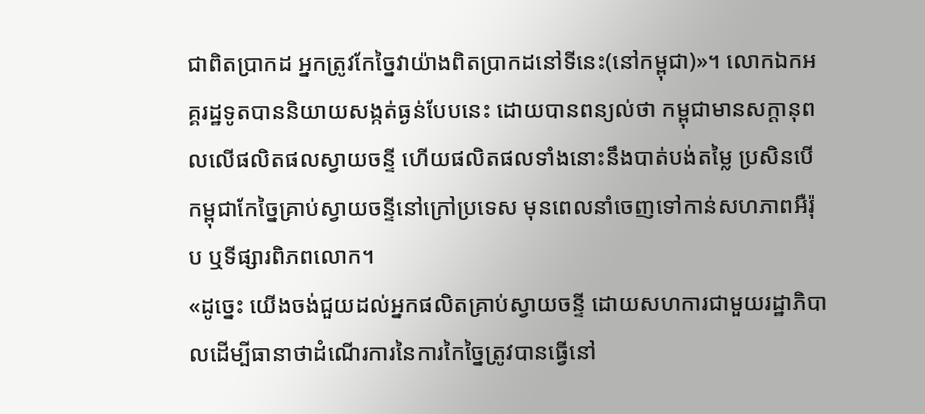ជាពិតប្រាកដ អ្នកត្រូវកែច្នៃវាយ៉ាងពិតប្រាកដនៅទីនេះ(នៅកម្ពុជា)»។ លោកឯកអគ្គរដ្ឋទូតបាននិយាយសង្កត់ធ្ងន់បែបនេះ ដោយបានពន្យល់ថា កម្ពុជាមានសក្តានុពលលើផលិតផលស្វាយចន្ទី ហើយផលិតផលទាំងនោះនឹងបាត់បង់តម្លៃ ប្រសិនបើកម្ពុជាកែច្នៃគ្រាប់ស្វាយចន្ទីនៅក្រៅប្រទេស មុនពេលនាំចេញទៅកាន់សហភាពអឺរ៉ុប ឬទីផ្សារពិភពលោក។
«ដូច្នេះ យើងចង់ជួយដល់អ្នកផលិតគ្រាប់ស្វាយចន្ទី ដោយសហការជាមួយរដ្ឋាភិបាលដើម្បីធានាថាដំណើរការនៃការកៃច្នៃត្រូវបានធ្វើនៅ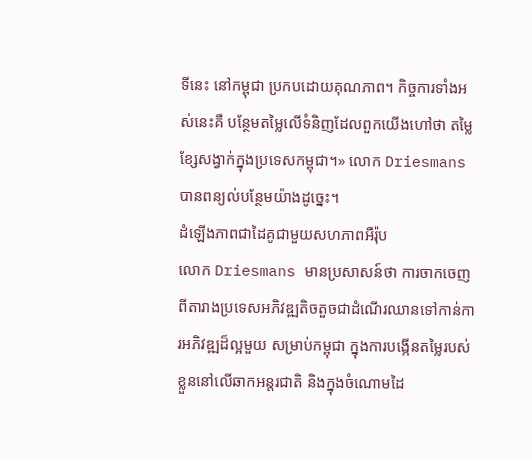ទីនេះ នៅកម្ពុជា ប្រកបដោយគុណភាព។ កិច្ចការទាំងអស់នេះគឺ បន្ថែមតម្លៃលើទំនិញដែលពួកយើងហៅថា តម្លៃខ្សែសង្វាក់ក្នុងប្រទេសកម្ពុជា។» លោក Driesmans បានពន្យល់បន្ថែមយ៉ាងដូច្នេះ។
ដំឡើងភាពជាដៃគូជាមួយសហភាពអឺរ៉ុប
លោក Driesmans មានប្រសាសន៍ថា ការចាកចេញពីតារាងប្រទេសអភិវឌ្ឍតិចតួចជាដំណើរឈានទៅកាន់ការអភិវឌ្ឍដ៏ល្អមួយ សម្រាប់កម្ពុជា ក្នុងការបង្កើនតម្លៃរបស់ខ្លួននៅលើឆាកអន្តរជាតិ និងក្នុងចំណោមដៃ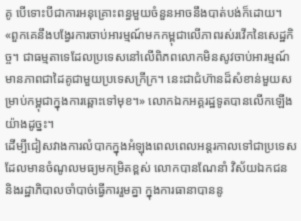គូ បើទោះបីជាការអនុគ្រោះពន្ធមួយចំនួនអាចនឹងបាត់បង់ក៏ដោយ។
«ពួកគេនឹងបង្វែរការចាប់អារម្មណ៍មកកម្ពុជាលើភាពរស់រវើកនៃសេដ្ឋកិច្ច។ ជាធម្មតាទេដែលប្រទេសនៅលើពិភពលោកមិនសូវចាប់អារម្មណ៍មានភាពជាដៃគូជាមួយប្រទេសក្រីក្រ។ នេះជាជំហ៊ានដ៏សំខាន់មួយសម្រាប់កម្ពុជាក្នុងការឆ្ពោះទៅមុខ។» លោកឯកអគ្គរដ្ឋទូតបានលើកឡើងយ៉ាងដូច្នះ។
ដើម្បីជៀសវាងការលំបាកក្នុងអំឡុងពេលពេលអន្តរកាលទៅជាប្រទេសដែលមានចំណូលមធ្យមកម្រិតខ្ពស់ លោកបានណែនាំ វិស័យឯកជន និងរដ្ឋាភិបាលចាំបាច់ធ្វើការរួមគ្នា ក្នុងការធានាបាននូ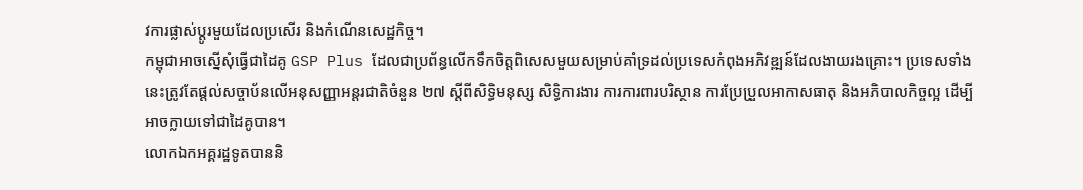វការផ្លាស់ប្តូរមួយដែលប្រសើរ និងកំណើនសេដ្ឋកិច្ច។
កម្ពុជាអាចស្នើសុំធ្វើជាដៃគូ GSP Plus ដែលជាប្រព័ន្ធលើកទឹកចិត្តពិសេសមួយសម្រាប់គាំទ្រដល់ប្រទេសកំពុងអភិវឌ្ឍន៍ដែលងាយរងគ្រោះ។ ប្រទេសទាំងនេះត្រូវតែផ្តល់សច្ចាប័នលើអនុសញ្ញាអន្តរជាតិចំនួន ២៧ ស្តីពីសិទ្ធិមនុស្ស សិទ្ធិការងារ ការការពារបរិស្ថាន ការប្រែប្រួលអាកាសធាតុ និងអភិបាលកិច្ចល្អ ដើម្បីអាចក្លាយទៅជាដៃគូបាន។
លោកឯកអគ្គរដ្ឋទូតបាននិ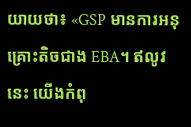យាយថា៖ «GSP មានការអនុគ្រោះតិចជាង EBA។ ឥលូវនេះ យើងកំពុ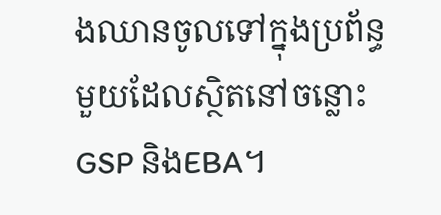ងឈានចូលទៅក្នុងប្រព័ន្ធមួយដែលស្ថិតនៅចន្លោះ GSP និងEBA។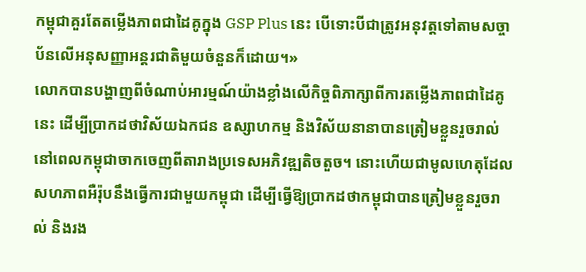កម្ពុជាគួរតែតម្លើងភាពជាដៃគូក្នុង GSP Plus នេះ បើទោះបីជាត្រូវអនុវត្តទៅតាមសច្ចាប័នលើអនុសញ្ញាអន្តរជាតិមួយចំនួនក៏ដោយ។»
លោកបានបង្ហាញពីចំណាប់អារម្មណ៍យ៉ាងខ្លាំងលើកិច្ចពិភាក្សាពីការតម្លើងភាពជាដៃគូនេះ ដើម្បីប្រាកដថាវិស័យឯកជន ឧស្សាហកម្ម និងវិស័យនានាបានត្រៀមខ្លួនរួចរាល់ នៅពេលកម្ពុជាចាកចេញពីតារាងប្រទេសអភិវឌ្ឍតិចតួច។ នោះហើយជាមូលហេតុដែលសហភាពអឺរ៉ុបនឹងធ្វើការជាមួយកម្ពុជា ដើម្បីធ្វើឱ្យប្រាកដថាកម្ពុជាបានត្រៀមខ្លួនរួចរាល់ និងរង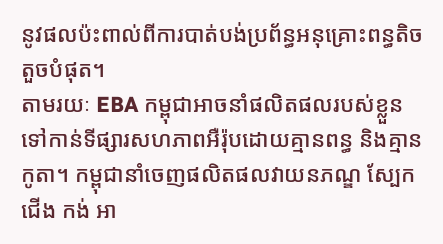នូវផលប៉ះពាល់ពីការបាត់បង់ប្រព័ន្ធអនុគ្រោះពន្ធតិចតួចបំផុត។
តាមរយៈ EBA កម្ពុជាអាចនាំផលិតផលរបស់ខ្លួនទៅកាន់ទីផ្សារសហភាពអឺរ៉ុបដោយគ្មានពន្ធ និងគ្មានកូតា។ កម្ពុជានាំចេញផលិតផលវាយនភណ្ឌ ស្បែកជើង កង់ អា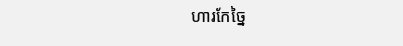ហារកែច្នៃ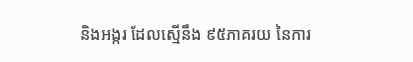និងអង្ករ ដែលស្មើនឹង ៩៥ភាគរយ នៃការ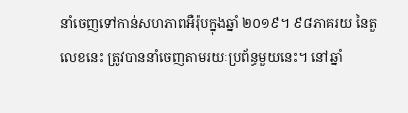នាំចេញទៅកាន់សហភាពអឺរ៉ុបក្នុងឆ្នាំ ២០១៩។ ៩៨ភាគរយ នៃតួលេខនេះ ត្រូវបាននាំចេញតាមរយៈប្រព័ន្ធមួយនេះ។ នៅឆ្នាំ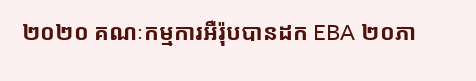២០២០ គណៈកម្មការអឺរ៉ុបបានដក EBA ២០ភា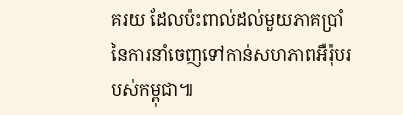គរយ ដែលប៉ះពាល់ដល់មួយភាគប្រាំនៃការនាំចេញទៅកាន់សហភាពអឺរ៉ុបរបស់កម្ពុជា៕